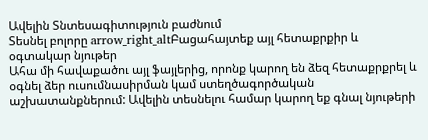Ավելին Տնտեսագիտություն բաժնում
Տեսնել բոլորը arrow_right_altԲացահայտեք այլ հետաքրքիր և օգտակար նյութեր
Ահա մի հավաքածու այլ ֆայլերից, որոնք կարող են ձեզ հետաքրքրել և օգնել ձեր ուսումնասիրման կամ ստեղծագործական աշխատանքներում: Ավելին տեսնելու համար կարող եք գնալ նյութերի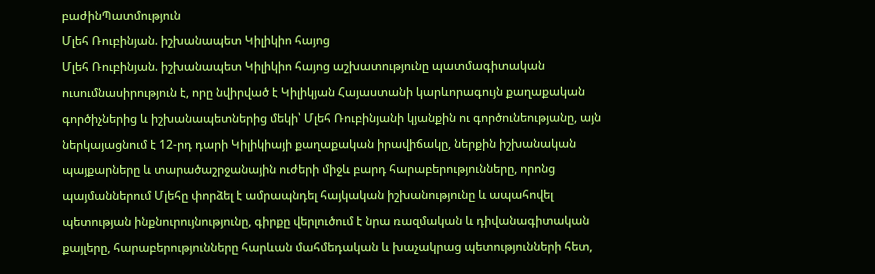բաժինՊատմություն
Մլեհ Ռուբինյան. իշխանապետ Կիլիկիո հայոց
Մլեհ Ռուբինյան. իշխանապետ Կիլիկիո հայոց աշխատությունը պատմագիտական ուսումնասիրություն է, որը նվիրված է Կիլիկյան Հայաստանի կարևորագույն քաղաքական գործիչներից և իշխանապետներից մեկի՝ Մլեհ Ռուբինյանի կյանքին ու գործունեությանը, այն ներկայացնում է 12-րդ դարի Կիլիկիայի քաղաքական իրավիճակը, ներքին իշխանական պայքարները և տարածաշրջանային ուժերի միջև բարդ հարաբերությունները, որոնց պայմաններում Մլեհը փորձել է ամրապնդել հայկական իշխանությունը և ապահովել պետության ինքնուրույնությունը, գիրքը վերլուծում է նրա ռազմական և դիվանագիտական քայլերը, հարաբերությունները հարևան մահմեդական և խաչակրաց պետությունների հետ,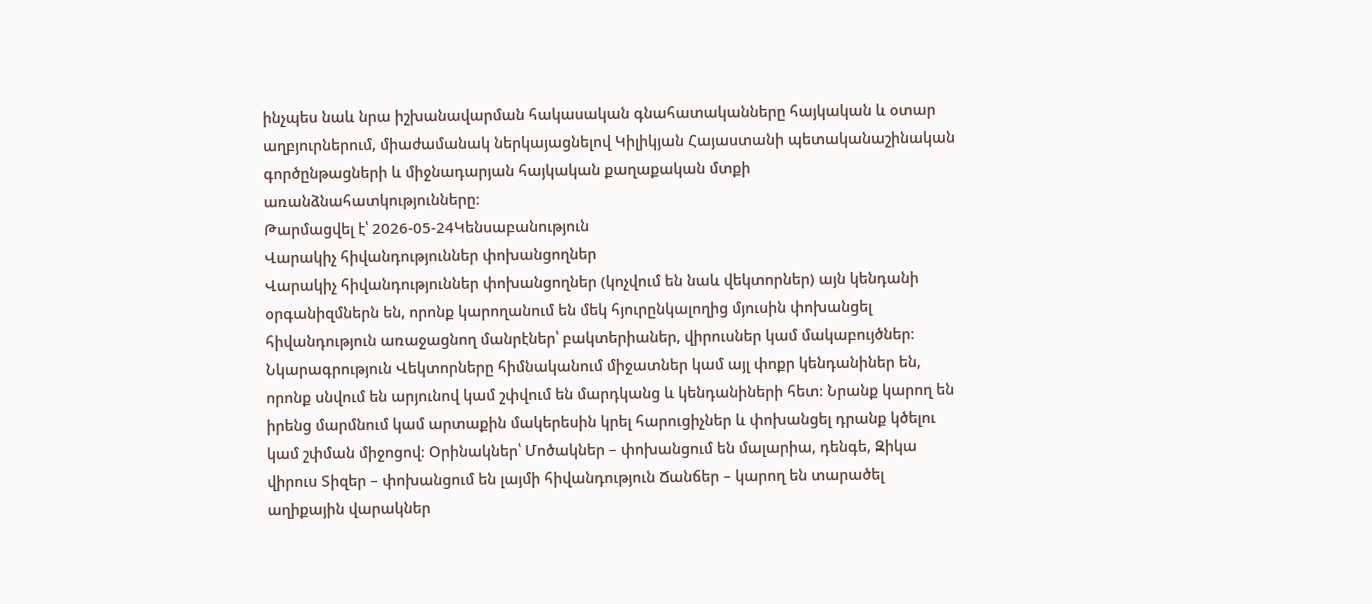ինչպես նաև նրա իշխանավարման հակասական գնահատականները հայկական և օտար աղբյուրներում, միաժամանակ ներկայացնելով Կիլիկյան Հայաստանի պետականաշինական գործընթացների և միջնադարյան հայկական քաղաքական մտքի առանձնահատկությունները։
Թարմացվել է՝ 2026-05-24Կենսաբանություն
Վարակիչ հիվանդություններ փոխանցողներ
Վարակիչ հիվանդություններ փոխանցողներ (կոչվում են նաև վեկտորներ) այն կենդանի օրգանիզմներն են, որոնք կարողանում են մեկ հյուրընկալողից մյուսին փոխանցել հիվանդություն առաջացնող մանրէներ՝ բակտերիաներ, վիրուսներ կամ մակաբույծներ։ Նկարագրություն Վեկտորները հիմնականում միջատներ կամ այլ փոքր կենդանիներ են, որոնք սնվում են արյունով կամ շփվում են մարդկանց և կենդանիների հետ։ Նրանք կարող են իրենց մարմնում կամ արտաքին մակերեսին կրել հարուցիչներ և փոխանցել դրանք կծելու կամ շփման միջոցով։ Օրինակներ՝ Մոծակներ – փոխանցում են մալարիա, դենգե, Զիկա վիրուս Տիզեր – փոխանցում են լայմի հիվանդություն Ճանճեր – կարող են տարածել աղիքային վարակներ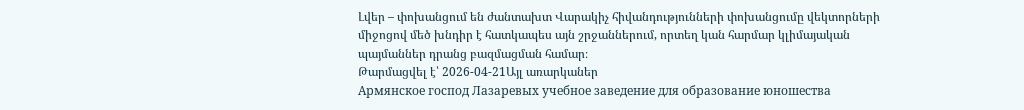Լվեր – փոխանցում են ժանտախտ Վարակիչ հիվանդությունների փոխանցումը վեկտորների միջոցով մեծ խնդիր է հատկապես այն շրջաններում, որտեղ կան հարմար կլիմայական պայմաններ դրանց բազմացման համար։
Թարմացվել է՝ 2026-04-21Այլ առարկաներ
Армянское господ Лазаревых учебное заведение для образование юношества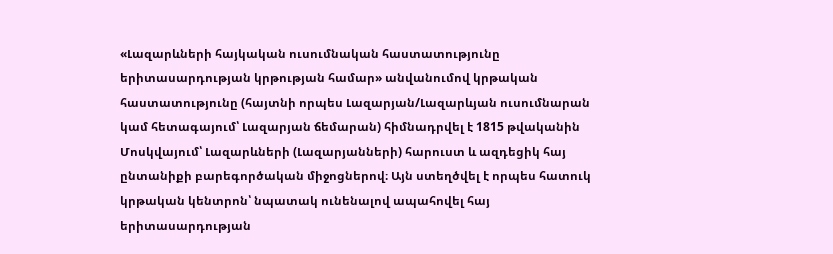«Լազարևների հայկական ուսումնական հաստատությունը երիտասարդության կրթության համար» անվանումով կրթական հաստատությունը (հայտնի որպես Լազարյան/Լազարևյան ուսումնարան կամ հետագայում՝ Լազարյան ճեմարան) հիմնադրվել է 1815 թվականին Մոսկվայում՝ Լազարևների (Լազարյանների) հարուստ և ազդեցիկ հայ ընտանիքի բարեգործական միջոցներով։ Այն ստեղծվել է որպես հատուկ կրթական կենտրոն՝ նպատակ ունենալով ապահովել հայ երիտասարդության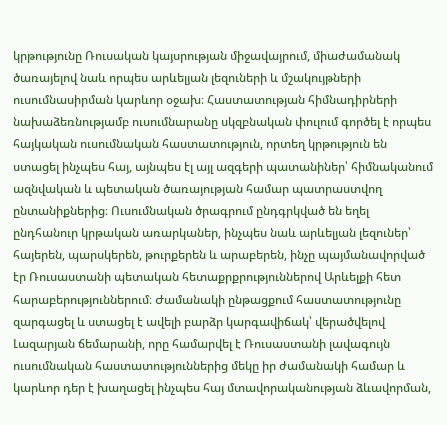կրթությունը Ռուսական կայսրության միջավայրում, միաժամանակ ծառայելով նաև որպես արևելյան լեզուների և մշակույթների ուսումնասիրման կարևոր օջախ։ Հաստատության հիմնադիրների նախաձեռնությամբ ուսումնարանը սկզբնական փուլում գործել է որպես հայկական ուսումնական հաստատություն, որտեղ կրթություն են ստացել ինչպես հայ, այնպես էլ այլ ազգերի պատանիներ՝ հիմնականում ազնվական և պետական ծառայության համար պատրաստվող ընտանիքներից։ Ուսումնական ծրագրում ընդգրկված են եղել ընդհանուր կրթական առարկաներ, ինչպես նաև արևելյան լեզուներ՝ հայերեն, պարսկերեն, թուրքերեն և արաբերեն, ինչը պայմանավորված էր Ռուսաստանի պետական հետաքրքրություններով Արևելքի հետ հարաբերություններում։ Ժամանակի ընթացքում հաստատությունը զարգացել և ստացել է ավելի բարձր կարգավիճակ՝ վերածվելով Լազարյան ճեմարանի, որը համարվել է Ռուսաստանի լավագույն ուսումնական հաստատություններից մեկը իր ժամանակի համար և կարևոր դեր է խաղացել ինչպես հայ մտավորականության ձևավորման,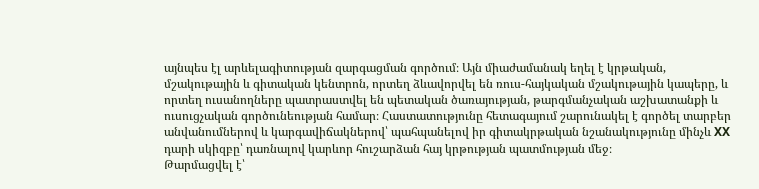այնպես էլ արևելագիտության զարգացման գործում։ Այն միաժամանակ եղել է կրթական, մշակութային և գիտական կենտրոն, որտեղ ձևավորվել են ռուս-հայկական մշակութային կապերը, և որտեղ ուսանողները պատրաստվել են պետական ծառայության, թարգմանչական աշխատանքի և ուսուցչական գործունեության համար։ Հաստատությունը հետագայում շարունակել է գործել տարբեր անվանումներով և կարգավիճակներով՝ պահպանելով իր գիտակրթական նշանակությունը մինչև XX դարի սկիզբը՝ դառնալով կարևոր հուշարձան հայ կրթության պատմության մեջ։
Թարմացվել է՝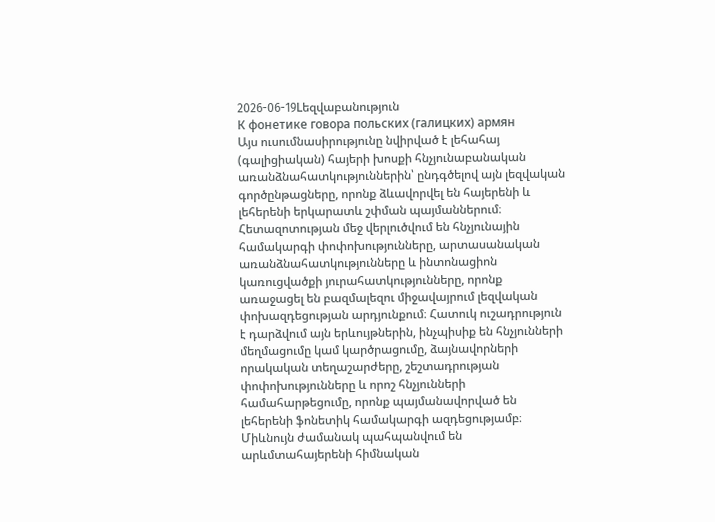2026-06-19Lեզվաբանություն
К фонетике говора польских (галицких) армян
Այս ուսումնասիրությունը նվիրված է լեհահայ (գալիցիական) հայերի խոսքի հնչյունաբանական առանձնահատկություններին՝ ընդգծելով այն լեզվական գործընթացները, որոնք ձևավորվել են հայերենի և լեհերենի երկարատև շփման պայմաններում։ Հետազոտության մեջ վերլուծվում են հնչյունային համակարգի փոփոխությունները, արտասանական առանձնահատկությունները և ինտոնացիոն կառուցվածքի յուրահատկությունները, որոնք առաջացել են բազմալեզու միջավայրում լեզվական փոխազդեցության արդյունքում։ Հատուկ ուշադրություն է դարձվում այն երևույթներին, ինչպիսիք են հնչյունների մեղմացումը կամ կարծրացումը, ձայնավորների որակական տեղաշարժերը, շեշտադրության փոփոխությունները և որոշ հնչյունների համահարթեցումը, որոնք պայմանավորված են լեհերենի ֆոնետիկ համակարգի ազդեցությամբ։ Միևնույն ժամանակ պահպանվում են արևմտահայերենի հիմնական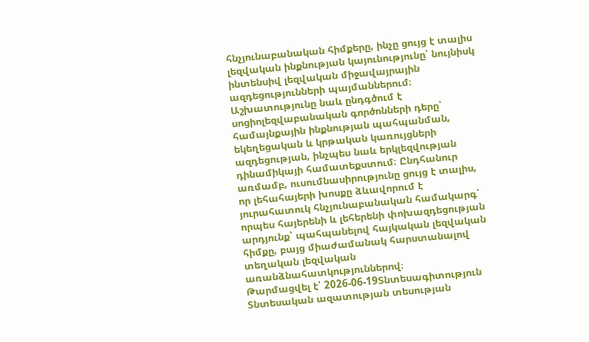հնչյունաբանական հիմքերը, ինչը ցույց է տալիս լեզվական ինքնության կայունությունը՝ նույնիսկ ինտենսիվ լեզվական միջավայրային ազդեցությունների պայմաններում։ Աշխատությունը նաև ընդգծում է սոցիոլեզվաբանական գործոնների դերը՝ համայնքային ինքնության պահպանման, եկեղեցական և կրթական կառույցների ազդեցության, ինչպես նաև երկլեզվության դինամիկայի համատեքստում։ Ընդհանուր առմամբ, ուսումնասիրությունը ցույց է տալիս, որ լեհահայերի խոսքը ձևավորում է յուրահատուկ հնչյունաբանական համակարգ՝ որպես հայերենի և լեհերենի փոխազդեցության արդյունք՝ պահպանելով հայկական լեզվական հիմքը, բայց միաժամանակ հարստանալով տեղական լեզվական առանձնահատկություններով։
Թարմացվել է՝ 2026-06-19Տնտեսագիտություն
Տնտեսական ազատության տեսության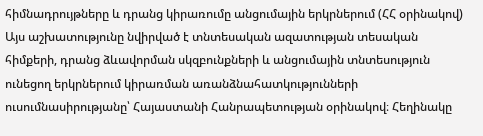հիմնադրույթները և դրանց կիրառումը անցումային երկրներում (ՀՀ օրինակով)
Այս աշխատությունը նվիրված է տնտեսական ազատության տեսական հիմքերի, դրանց ձևավորման սկզբունքների և անցումային տնտեսություն ունեցող երկրներում կիրառման առանձնահատկությունների ուսումնասիրությանը՝ Հայաստանի Հանրապետության օրինակով։ Հեղինակը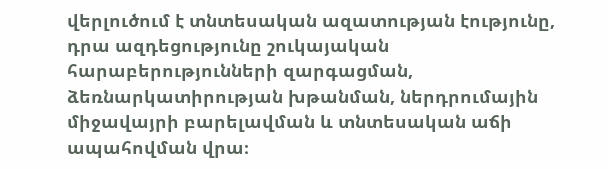վերլուծում է տնտեսական ազատության էությունը, դրա ազդեցությունը շուկայական հարաբերությունների զարգացման, ձեռնարկատիրության խթանման, ներդրումային միջավայրի բարելավման և տնտեսական աճի ապահովման վրա։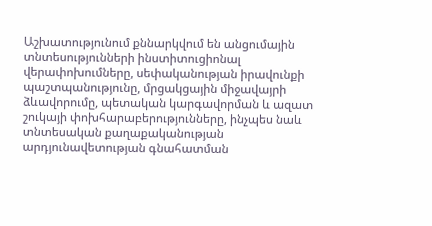Աշխատությունում քննարկվում են անցումային տնտեսությունների ինստիտուցիոնալ վերափոխումները, սեփականության իրավունքի պաշտպանությունը, մրցակցային միջավայրի ձևավորումը, պետական կարգավորման և ազատ շուկայի փոխհարաբերությունները, ինչպես նաև տնտեսական քաղաքականության արդյունավետության գնահատման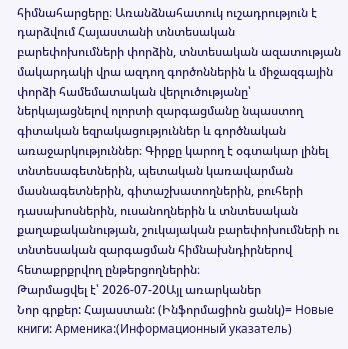հիմնահարցերը։ Առանձնահատուկ ուշադրություն է դարձվում Հայաստանի տնտեսական բարեփոխումների փորձին, տնտեսական ազատության մակարդակի վրա ազդող գործոններին և միջազգային փորձի համեմատական վերլուծությանը՝ ներկայացնելով ոլորտի զարգացմանը նպաստող գիտական եզրակացություններ և գործնական առաջարկություններ։ Գիրքը կարող է օգտակար լինել տնտեսագետներին, պետական կառավարման մասնագետներին, գիտաշխատողներին, բուհերի դասախոսներին, ուսանողներին և տնտեսական քաղաքականության, շուկայական բարեփոխումների ու տնտեսական զարգացման հիմնախնդիրներով հետաքրքրվող ընթերցողներին։
Թարմացվել է՝ 2026-07-20Այլ առարկաներ
Նոր գրքեր: Հայաստան: (Ինֆորմացիոն ցանկ)= Новые книги: Арменика:(Информационный указатель)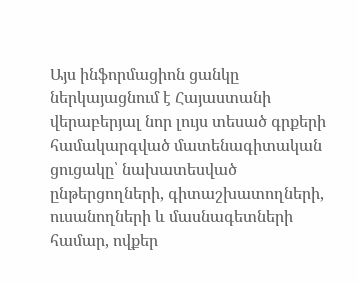Այս ինֆորմացիոն ցանկը ներկայացնում է Հայաստանի վերաբերյալ նոր լույս տեսած գրքերի համակարգված մատենագիտական ցուցակը՝ նախատեսված ընթերցողների, գիտաշխատողների, ուսանողների և մասնագետների համար, ովքեր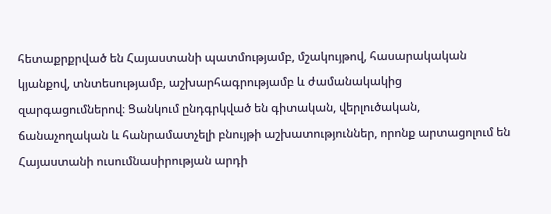հետաքրքրված են Հայաստանի պատմությամբ, մշակույթով, հասարակական կյանքով, տնտեսությամբ, աշխարհագրությամբ և ժամանակակից զարգացումներով։ Ցանկում ընդգրկված են գիտական, վերլուծական, ճանաչողական և հանրամատչելի բնույթի աշխատություններ, որոնք արտացոլում են Հայաստանի ուսումնասիրության արդի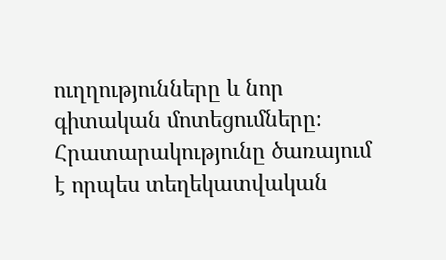ուղղությունները և նոր գիտական մոտեցումները։ Հրատարակությունը ծառայում է որպես տեղեկատվական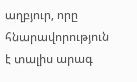աղբյուր, որը հնարավորություն է տալիս արագ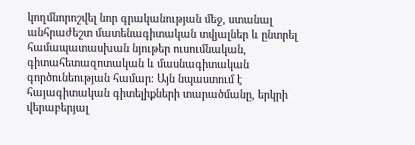կողմնորոշվել նոր գրականության մեջ, ստանալ անհրաժեշտ մատենագիտական տվյալներ և ընտրել համապատասխան նյութեր ուսումնական, գիտահետազոտական և մասնագիտական գործունեության համար։ Այն նպաստում է հայագիտական գիտելիքների տարածմանը, երկրի վերաբերյալ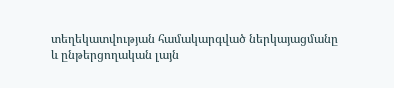տեղեկատվության համակարգված ներկայացմանը և ընթերցողական լայն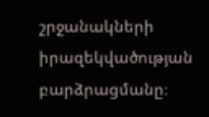շրջանակների իրազեկվածության բարձրացմանը։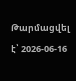Թարմացվել է՝ 2026-06-16